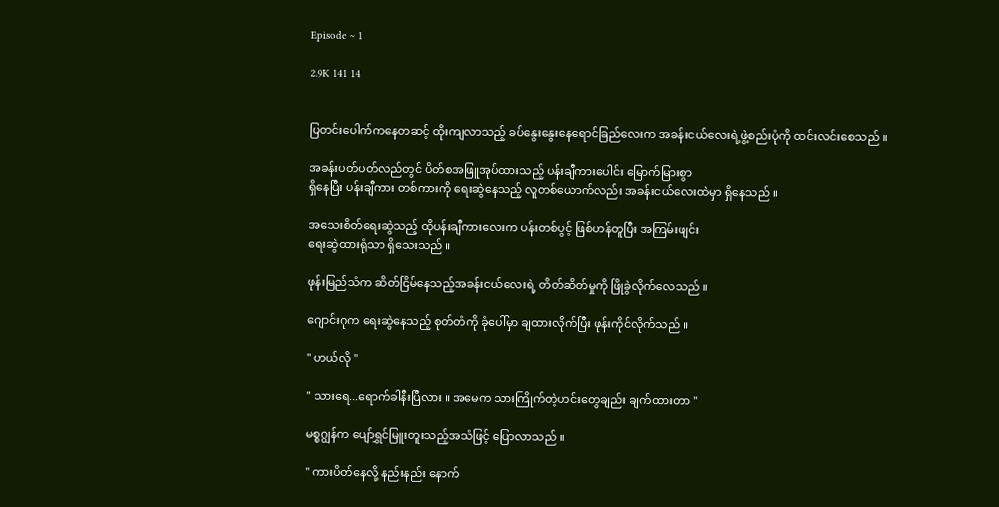Episode ~ 1

2.9K 141 14


ပြတင်းပေါက်ကနေတဆင့် ထိုးကျလာသည့် ခပ်နွေးနွေးနေရောင်ခြည်လေးက အခန်းငယ်လေးရဲ့ဖွဲ့စည်းပုံကို ထင်းလင်းစေသည် ။

အခန်းပတ်ပတ်လည်တွင် ပိတ်စအဖြူအုပ်ထားသည့် ပန်းချီကားပေါင်း မြောက်မြားစွာ
ရှိနေပြီး ပန်းချီကား တစ်ကားကို ရေးဆွဲနေသည့် လူတစ်ယောက်လည်း အခန်းငယ်လေးထဲမှာ ရှိနေသည် ။

အသေးစိတ်ရေးဆွဲသည့် ထိုပန်းချီကားလေးက ပန်းတစ်ပွင့် ဖြစ်ဟန်တူပြီး အကြမ်းဖျင်း
ရေးဆွဲထားရုံသာ ရှိသေးသည် ။

ဖုန်းမြည်သံက ဆိတ်ငြိမ်နေသည့်အခန်းငယ်လေးရဲ့ တိတ်ဆိတ်မှုကို ဖြိုခွဲလိုက်လေသည် ။

ဂျောင်းဂုက ရေးဆွဲနေသည့် စုတ်တံကို ခုံပေါ်မှာ ချထားလိုက်ပြီး ဖုန်းကိုင်လိုက်သည် ။

" ဟယ်လို "

" သားရေ...ရောက်ခါနီးပြီလား ။ အမေက သားကြိုက်တဲ့ဟင်းတွေချည်း ချက်ထားတာ "

မစ္စဂျွန်က ပျော်ရွှင်မြူးတူးသည့်အသံဖြင့် ပြောလာသည် ။

" ကားပိတ်နေလို့ နည်းနည်း နောက်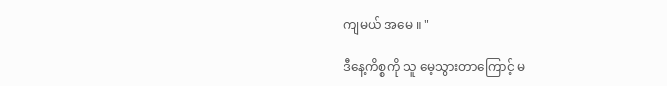ကျမယ် အမေ ။ "

ဒီနေ့ကိစ္စကို သူ မေ့သွားတာကြောင့် မ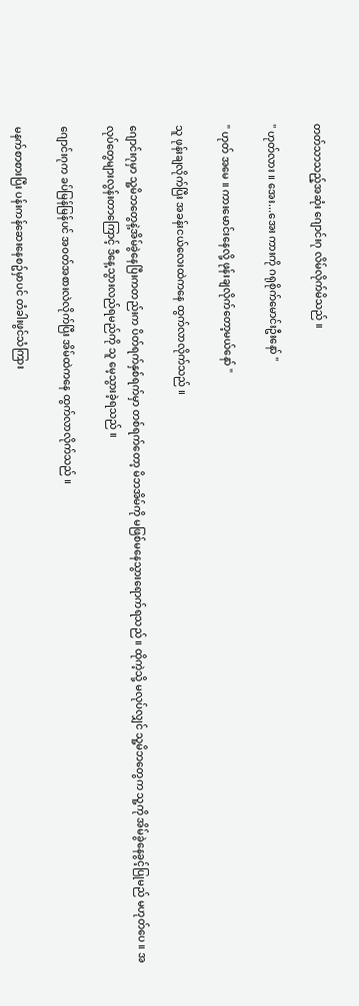တတ်သာသည့်အဆုံး ဂျောင်းဂု လိမ်လိုက်မိသည် ။

" ဟုတ်လား ။ အေး...အေး ကားကို ဂရုစိုက်မောင်းဦးနော် "

" ဟုတ် အမေ ။ ကားမောင်းနေလို့ ဖုန်းချလိုက်တော့မယ်နော် "

သူ ဖုန်းချလိုက်ပြီး အခန်းငယ်လေးထဲကနေ ထွက်လာလိုက်သည် ။

ဂျောင်းဂုမှာ သူ့မိဘတွေနဲ့အိမ်ခွဲနေပြီးကတည်းက ပိတ်ရက်နှစ်ရက်မှာ တစ်ရက်တော့ မိဘအိမ်ကို မဖြစ်မနေသွားရောက်ရသည် ။ ထိုကဲ့သို့ မလုပ်လျှင် သူ့မိဘတွေက သူ့ကို အိမ်ခွဲနေခွင့်ပြုမည် မဟုတ်ပေ ။ အလုပ်တွေများလွန်းတာကြောင့် ဒီနေ့သွားလည်ရမည်ကို သူ မေ့သွားခဲ့ရသည် ။

ဂျောင်းဂုက ခပ်မြန်မြန်ပင် အဝတ်အစားလဲလိုက်ပြီး အိမ်ထဲကနေ ထွက်လာလိုက်သည် ။

မနက်စာစားပြီး ပန်းကန်ဆေးနေစဥ်မှာပင် တံခါးဖွင်သံကြား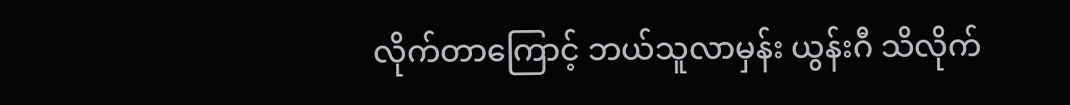လိုက်တာကြောင့် ဘယ်သူလာမှန်း ယွန်းဂီ သိလိုက်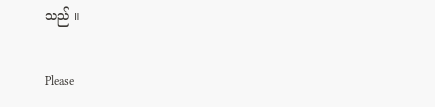သည် ။

Please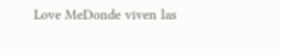Love MeDonde viven las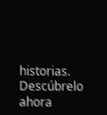historias. Descúbrelo ahora